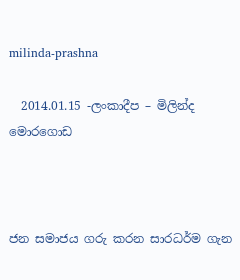milinda-prashna

  2014.01.15 -ලංකාදීප – මිලින්ද මොරගොඩ



ජන සමාජය ගරු කරන සාරධර්ම ගැන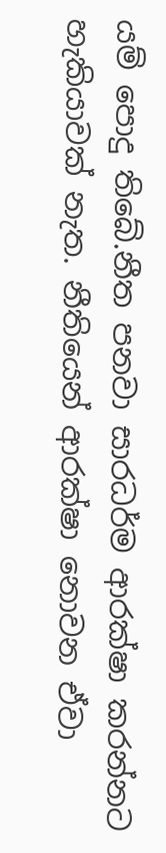යම් පොදු තිබේ.නීත පනවා සාරධර්ම ආරක්ෂා කරන්නට හැකියාවක් නැත. නීතියෙන් ආරක්ෂා නොවන ඒවා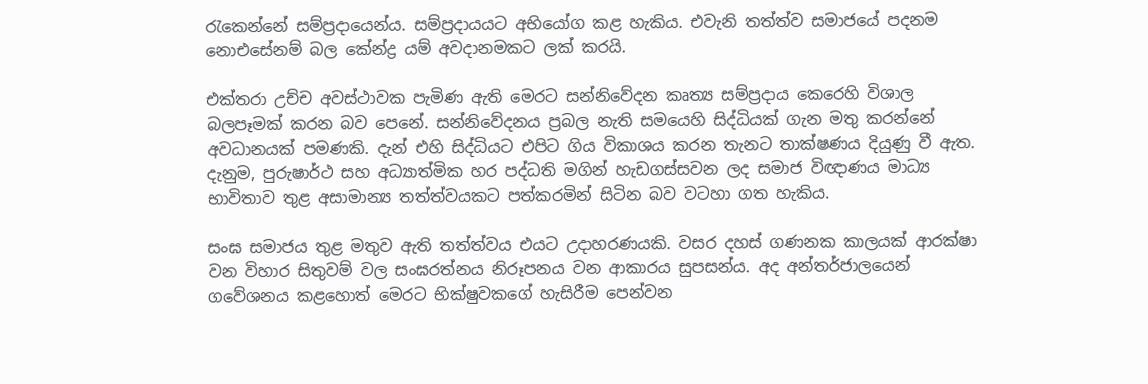රැකෙන්නේ සම්ප්‍රදායෙන්ය. සම්ප්‍රදායයට අභියෝග කළ හැකිය. එවැනි තත්ත්ව සමාජයේ පදනම නොඑසේනම් බල කේන්ද්‍ර යම් අවදානමකට ලක් කරයි.

එක්තරා උච්ච අවස්ථාවක පැමිණ ඇති මෙරට සන්නිවේදන කෘත්‍ය සම්ප්‍රදාය කෙරෙහි විශාල බලපෑමක් කරන බව පෙනේ. සන්නිවේදනය ප්‍රබල නැති සමයෙහි සිද්ධියක් ගැන මතු කරන්නේ අවධානයක් පමණකි. දැන් එහි සිද්ධියට එපිට ගිය විකාශය කරන තැනට තාක්ෂණය දියුණු වී ඇත. දැනුම, පුරුෂාර්ථ සහ අධ්‍යාත්මික හර පද්ධති මගින් හැඩගස්සවන ලද සමාජ විඥාණය මාධ්‍ය භාවිතාව තුළ අසාමාන්‍ය තත්ත්වයකට පත්කරමින් සිටින බව වටහා ගත හැකිය.

සංඝ සමාජය තුළ මතුව ඇති තත්ත්වය එයට උදාහරණයකි. වසර දහස් ගණනක කාලයක් ආරක්ෂා වන විහාර සිතුවම් වල සංඝරත්නය නිරූපනය වන ආකාරය සුපසන්ය. අද අන්තර්ජාලයෙන් ගවේශනය කළහොත් මෙරට භික්ෂුවකගේ හැසිරීම පෙන්වන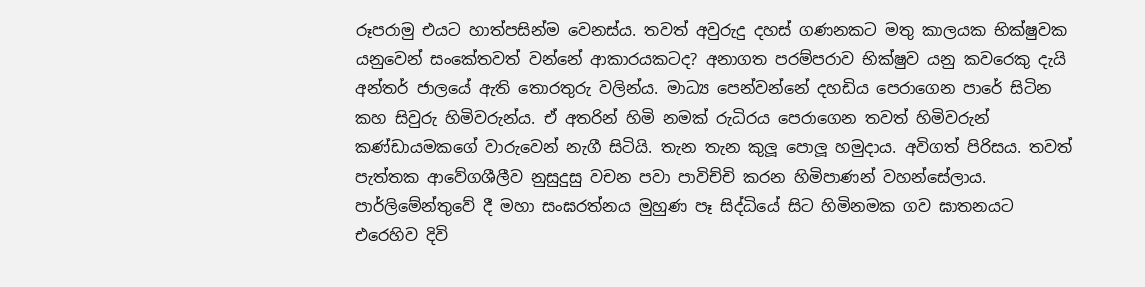රූපරාමු එයට හාත්පසින්ම වෙනස්ය. තවත් අවුරුදු දහස් ගණනකට මතු කාලයක භික්ෂුවක යනුවෙන් සංකේතවත් වන්නේ ආකාරයකටද? අනාගත පරම්පරාව භික්ෂුව යනු කවරෙකු දැයි අන්තර් ජාලයේ ඇති තොරතුරු වලින්ය. මාධ්‍ය පෙන්වන්නේ දහඩිය පෙරාගෙන පාරේ සිටින කහ සිවුරු හිමිවරුන්ය. ඒ අතරින් හිමි නමක් රුධිරය පෙරාගෙන තවත් හිමිවරුන් කණ්ඩායමකගේ වාරුවෙන් නැගී සිටියි. තැන තැන කුලූ පොලූ හමුදාය. අවිගත් පිරිසය. තවත් පැත්තක ආවේගශීලීව නුසුදුසු වචන පවා පාවිච්චි කරන හිමිපාණන් වහන්සේලාය. පාර්ලිමේන්තුවේ දී මහා සංඝරත්නය මුහුණ පෑ සිද්ධියේ සිට හිමිනමක ගව ඝාතනයට එරෙහිව දිවි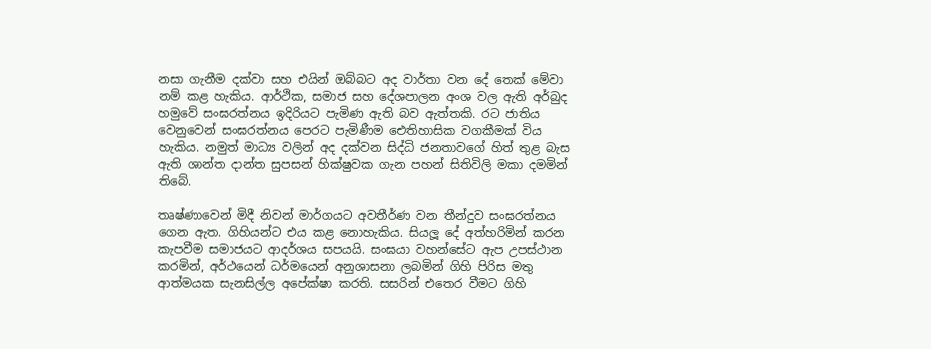නසා ගැනීම දක්වා සහ එයින් ඔබ්බට අද වාර්තා වන දේ තෙක් මේවා නම් කළ හැකිය. ආර්ථික, සමාජ සහ දේශපාලන අංශ වල ඇති අර්බුද හමුවේ සංඝරත්නය ඉදිරියට පැමිණ ඇති බව ඇත්තකි. රට ජාතිය වෙනුවෙන් සංඝරත්නය පෙරට පැමිණීම ඓතිහාසික වගකීමක් විය හැකිය. නමුත් මාධ්‍ය වලින් අද දක්වන සිද්ධි ජනතාවගේ හිත් තුළ බැස ඇති ශාන්ත දාන්ත සුපසන් හික්ෂුවක ගැන පහන් සිතිවිලි මකා දමමින් තිබේ.

තෘෂ්ණාවෙන් මිදී නිවන් මාර්ගයට අවතීර්ණ වන තීන්දුව සංඝරත්නය ගෙන ඇත. ගිහියන්ට එය කළ නොහැකිය. සියලූ දේ අත්හරිමින් කරන කැපවීම සමාජයට ආදර්ශය සපයයි. සංඝයා වහන්සේට ඇප උපස්ථාන කරමින්, අර්ථයෙන් ධර්මයෙන් අනුශාසනා ලබමින් ගිහි පිරිස මතු ආත්මයක සැනසිල්ල අපේක්ෂා කරති. සසරින් එතෙර වීමට ගිහි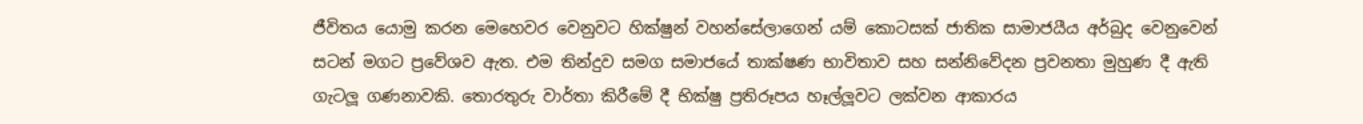ජීවිතය යොමු කරන මෙහෙවර වෙනුවට හික්ෂුන් වහන්සේලාගෙන් යම් කොටසක් ජාතික සාමාජයීය අර්බුද වෙනුවෙන් සටන් මගට ප්‍රවේශව ඇත. එම තින්දුව සමග සමාජයේ තාක්ෂණ භාවිතාව සහ සන්නිවේදන ප්‍රවනතා මුහුණ දී ඇති ගැටලූ ගණනාවකි. තොරතුරු වාර්තා කිරීමේ දී භික්ෂු ප්‍රතිරූපය හෑල්ලූවට ලක්වන ආකාරය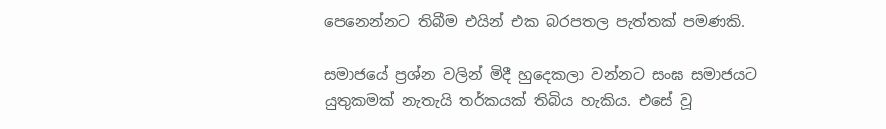පෙනෙන්නට තිබීම එයින් එක බරපතල පැත්තක් පමණකි.

සමාජයේ ප්‍රශ්න වලින් මිදී හුදෙකලා වන්නට සංඝ සමාජයට යුතුකමක් නැතැයි තර්කයක් තිබිය හැකිය. එසේ වූ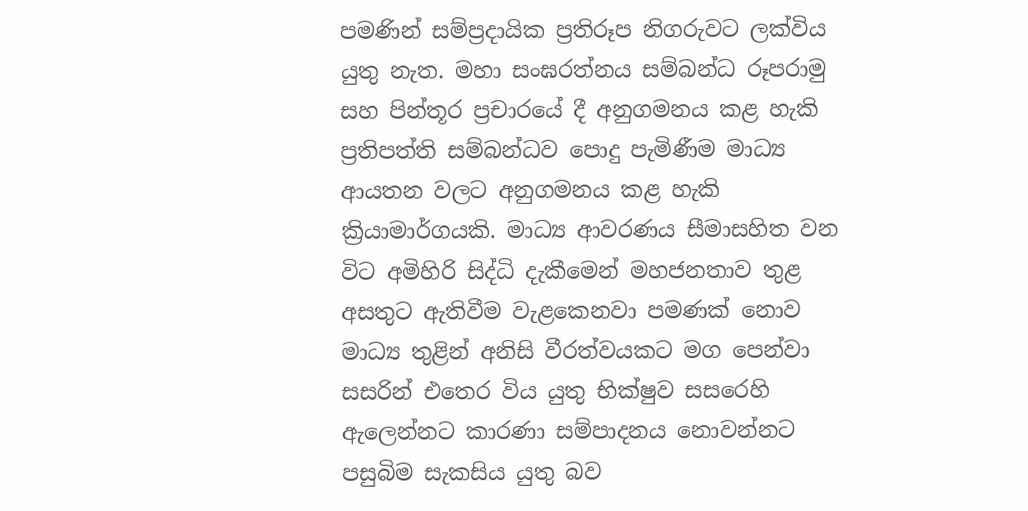පමණින් සම්ප්‍රදායික ප්‍රතිරූප නිගරුවට ලක්විය යුතු නැත. මහා සංඝරත්නය සම්බන්ධ රූපරාමු සහ පින්තූර ප්‍රචාරයේ දී අනුගමනය කළ හැකි ප්‍රතිපත්ති සම්බන්ධව පොදු පැමිණීම මාධ්‍ය ආයතන වලට අනුගමනය කළ හැකි ක්‍රියාමාර්ගයකි. මාධ්‍ය ආවරණය සීමාසහිත වන විට අමිහිරි සිද්ධි දැකීමෙන් මහජනතාව තුළ අසතුට ඇතිවීම වැළකෙනවා පමණක් නොව මාධ්‍ය තුළින් අනිසි වීරත්වයකට මග පෙන්වා සසරින් එතෙර විය යුතු භික්ෂුව සසරෙහි ඇලෙන්නට කාරණා සම්පාදනය නොවන්නට පසුබිම සැකසිය යුතු බව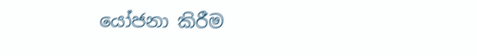යෝජනා කිරීම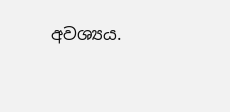අවශ්‍යය.